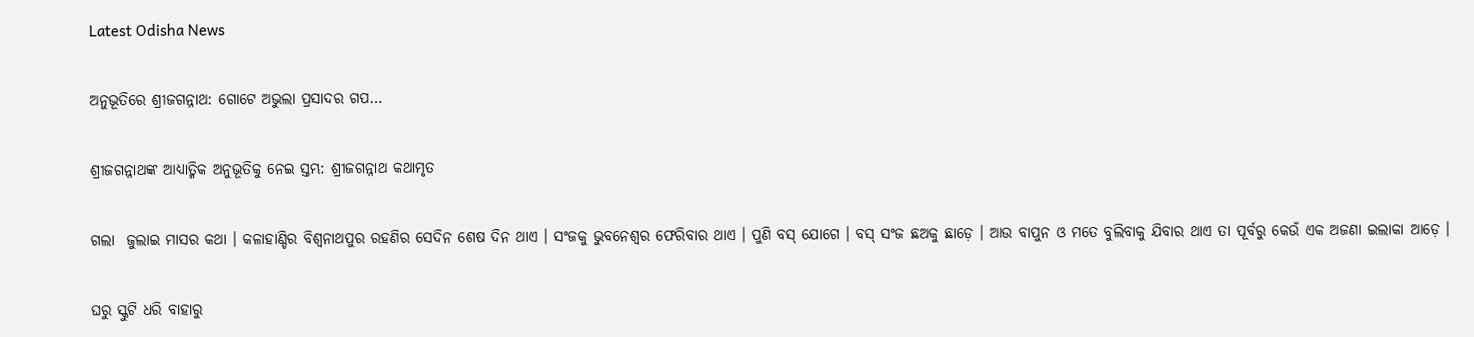Latest Odisha News

ଅନୁଭୂତିରେ ଶ୍ରୀଜଗନ୍ନାଥ: ଗୋଟେ ଅଭୁଲା ପ୍ରସାଦର ଗପ…

ଶ୍ରୀଜଗନ୍ନାଥଙ୍କ ଆଧ୍ୟାତ୍ମିକ ଅନୁଭୂତିକୁ ନେଇ ସ୍ତମ୍ଭ: ଶ୍ରୀଜଗନ୍ନାଥ କଥାମୃତ

ଗଲା  ଜୁଲାଇ ମାସର କଥା । କଳାହାଣ୍ଡିର ବିଶ୍ୱନାଥପୁର ରହଣିର ସେଦିନ ଶେଷ ଦିନ ଥାଏ । ସଂଜକୁ ଭୁବନେଶ୍ୱର ଫେରିବାର ଥାଏ । ପୁଣି ବସ୍ ଯୋଗେ । ବସ୍ ସଂଜ ଛଅକୁ ଛାଡ଼େ । ଆଉ ବାପୁନ ଓ ମତେ ବୁଲିବାକୁ ଯିବାର ଥାଏ ତା ପୂର୍ବରୁ କେଉଁ ଏକ ଅଜଣା ଇଲାକା ଆଡ଼େ ।

ଘରୁ ସ୍କୁଟି ଧରି ବାହାରୁ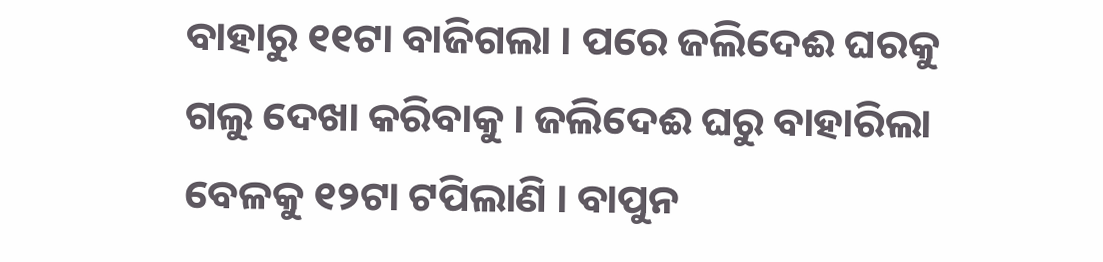ବାହାରୁ ୧୧ଟା ବାଜିଗଲା । ପରେ ଜଲିଦେଈ ଘରକୁ ଗଲୁ ଦେଖା କରିବାକୁ । ଜଲିଦେଈ ଘରୁ ବାହାରିଲା ବେଳକୁ ୧୨ଟା ଟପିଲାଣି । ବାପୁନ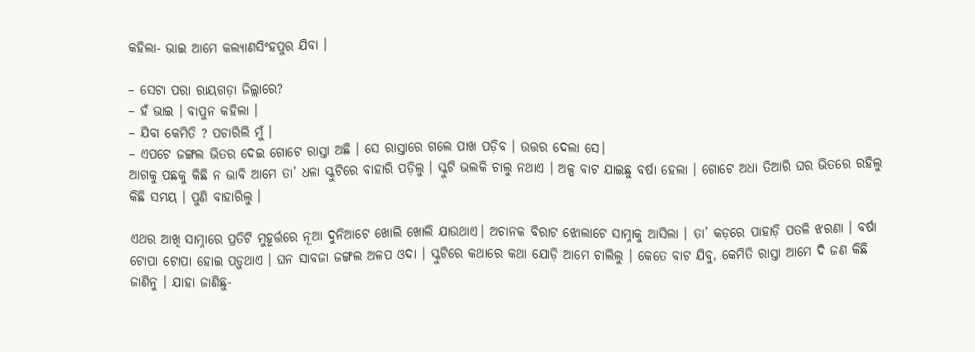କହିଲା- ଭାଇ ଆମେ କଲ୍ୟାଣସିଂହପୁର ଯିବା ।

– ସେଟା ପରା ରାୟଗଡ଼ା ଜିଲ୍ଲାରେ?
– ହଁ ଭାଇ । ବାପୁନ କହିଲା ।
– ଯିବା କେମିତି ? ପଚାରିଲି ମୁଁ ।
– ଏପଟେ ଜଙ୍ଗଲ ଭିତର ଦେଇ ଗୋଟେ ରାସ୍ତା ଅଛି । ସେ ରାସ୍ତାରେ ଗଲେ ପାଖ ପଡ଼ିବ । ଉତ୍ତର ଦେଲା ସେ।
ଆଗକୁ ପଛକୁ କିଛି ନ ଭାବି ଆମେ ତା’ ଧଳା ସ୍କୁଟିରେ ବାହାରି ପଡ଼ିଲୁ । ସ୍କୁଟି ଭଲକି ଚାଲୁ ନଥାଏ । ଅଳ୍ପ ବାଟ ଯାଇଛୁ ବର୍ଷା ହେଲା । ଗୋଟେ ଅଧା ତିଆରି ଘର ଭିତରେ ରହିଲୁ କିଛି ସମୟ । ପୁଣି ବାହାରିଲୁ ।

ଏଥର ଆଖି ସାମ୍ନାରେ ପ୍ରତିଟି ମୁହୂର୍ତ୍ତରେ ନୂଆ ଦୁନିଆଟେ ଖୋଲି ଖୋଲି ଯାଉଥାଏ। ଅଚାନକ ବିରାଟ ଝୋଲାଟେ ସାମ୍ନାକୁ ଆସିଲା । ତା’ କଡ଼ରେ ପାହାଡ଼ି ପତଳି ଝରଣା । ବର୍ଷା ଟୋପା ଟୋପା ହୋଇ ପଡ଼ୁଥାଏ । ଘନ ସାବଜା ଜଙ୍ଗଲ ଅଳପ ଓଦା । ସ୍କୁଟିରେ କଥାରେ କଥା ଯୋଡ଼ି ଆମେ ଚାଲିଲୁ । କେତେ ବାଟ ଯିବୁ, କେମିତି ରାସ୍ତା ଆମେ ଦି ଜଣ କିଛି ଜାଣିନୁ । ଯାହା ଜାଣିଛୁ-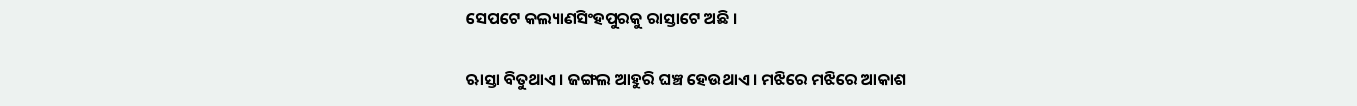ସେପଟେ କଲ୍ୟାଣସିଂହପୁରକୁ ରାସ୍ତାଟେ ଅଛି ।

ଋାସ୍ତା ବିତୁଥାଏ । ଜଙ୍ଗଲ ଆହୁରି ଘଞ୍ଚ ହେଉଥାଏ । ମଝିରେ ମଝିରେ ଆକାଶ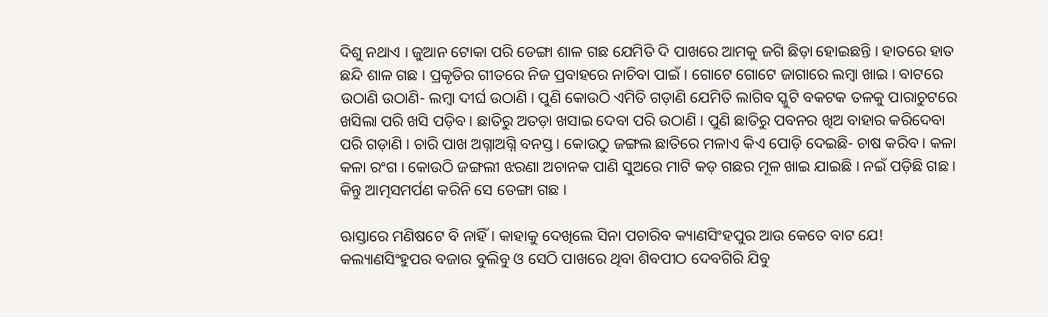ଦିଶୁ ନଥାଏ । ଜୁଆନ ଟୋକା ପରି ଡେଙ୍ଗା ଶାଳ ଗଛ ଯେମିତି ଦି ପାଖରେ ଆମକୁ ଜଗି ଛିଡ଼ା ହୋଇଛନ୍ତି । ହାତରେ ହାତ ଛନ୍ଦି ଶାଳ ଗଛ । ପ୍ରକୃତିର ଗୀତରେ ନିଜ ପ୍ରବାହରେ ନାଚିବା ପାଇଁ । ଗୋଟେ ଗୋଟେ ଜାଗାରେ ଲମ୍ବା ଖାଇ । ବାଟରେ ଉଠାଣି ଉଠାଣି- ଲମ୍ବା ଦୀର୍ଘ ଉଠାଣି । ପୁଣି କୋଉଠି ଏମିତି ଗଡ଼ାଣି ଯେମିତି ଲାଗିବ ସ୍କୁଟି ବକଟକ ତଳକୁ ପାରାଚୁଟରେ ଖସିଲା ପରି ଖସି ପଡ଼ିବ । ଛାତିରୁ ଅତଡ଼ା ଖସାଇ ଦେବା ପରି ଉଠାଣି । ପୁଣି ଛାତିରୁ ପବନର ଖିଅ ବାହାର କରିଦେବା ପରି ଗଡ଼ାଣି । ଚାରି ପାଖ ଅଗ୍ନାଅଗ୍ନି ବନସ୍ତ । କୋଉଠୁ ଜଙ୍ଗଲ ଛାତିରେ ମଳାଏ କିଏ ପୋଡ଼ି ଦେଇଛି- ଚାଷ କରିବ । କଳା କଳା ରଂଗ । କୋଉଠି ଜଙ୍ଗଲୀ ଝରଣା ଅଚାନକ ପାଣି ସୁଅରେ ମାଟି କଡ଼ ଗଛର ମୂଳ ଖାଇ ଯାଇଛି । ନଇଁ ପଡ଼ିଛି ଗଛ । କିନ୍ତୁ ଆତ୍ମସମର୍ପଣ କରିନି ସେ ଡେଙ୍ଗା ଗଛ ।

ଋାସ୍ତାରେ ମଣିଷଟେ ବି ନାହିଁ । କାହାକୁ ଦେଖିଲେ ସିନା ପଚାରିବ କ୍ୟାଣସିଂହପୁର ଆଉ କେତେ ବାଟ ଯେ! କଲ୍ୟାଣସିଂହୁପର ବଜାର ବୁଲିବୁ ଓ ସେଠି ପାଖରେ ଥିବା ଶିବପୀଠ ଦେବଗିରି ଯିବୁ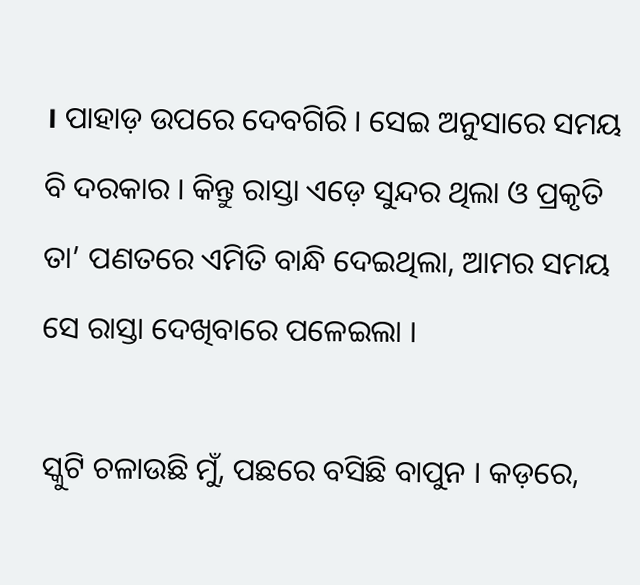। ପାହାଡ଼ ଉପରେ ଦେବଗିରି । ସେଇ ଅନୁସାରେ ସମୟ ବି ଦରକାର । କିନ୍ତୁ ରାସ୍ତା ଏଡ଼େ ସୁନ୍ଦର ଥିଲା ଓ ପ୍ରକୃତି ତା’ ପଣତରେ ଏମିତି ବାନ୍ଧି ଦେଇଥିଲା, ଆମର ସମୟ ସେ ରାସ୍ତା ଦେଖିବାରେ ପଳେଇଲା ।

ସ୍କୁଟି ଚଳାଉଛି ମୁଁ, ପଛରେ ବସିଛି ବାପୁନ । କଡ଼ରେ,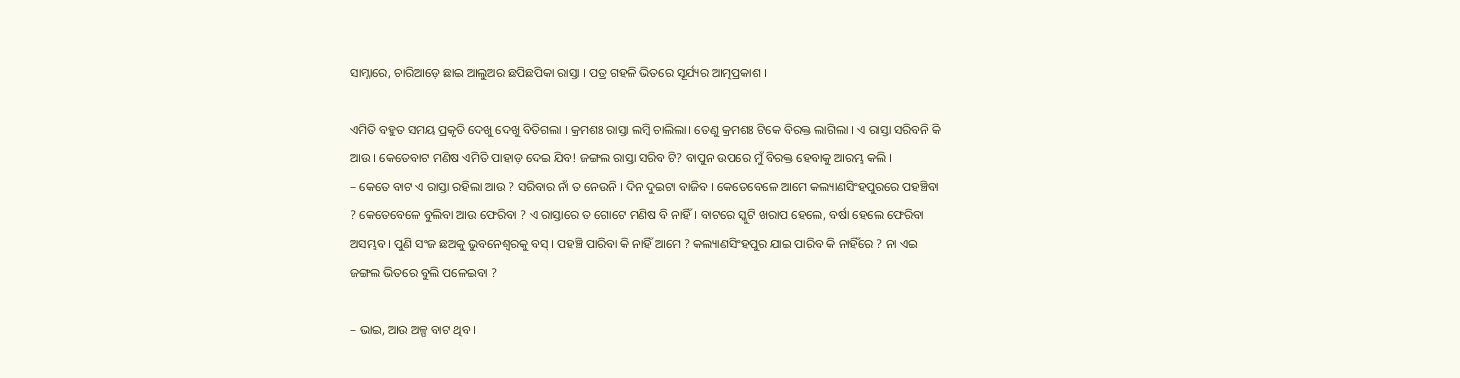ସାମ୍ନାରେ, ଚାରିଆଡ଼େ ଛାଇ ଆଲୁଅର ଛପିଛପିକା ରାସ୍ତା । ପତ୍ର ଗହଳି ଭିତରେ ସୂର୍ଯ୍ୟର ଆତ୍ମପ୍ରକାଶ ।

ଏମିତି ବହୁତ ସମୟ ପ୍ରକୃତି ଦେଖୁ ଦେଖୁ ବିତିଗଲା । କ୍ରମଶଃ ରାସ୍ତା ଲମ୍ବି ଚାଲିଲା। ତେଣୁ କ୍ରମଶଃ ଟିକେ ବିରକ୍ତ ଲାଗିଲା । ଏ ରାସ୍ତା ସରିବନି କି ଆଉ । କେତେବାଟ ମଣିଷ ଏମିତି ପାହାଡ଼ ଦେଇ ଯିବ! ଜଙ୍ଗଲ ରାସ୍ତା ସରିବ ଟି? ବାପୁନ ଉପରେ ମୁଁ ବିରକ୍ତ ହେବାକୁ ଆରମ୍ଭ କଲି ।
– କେତେ ବାଟ ଏ ରାସ୍ତା ରହିଲା ଆଉ ? ସରିବାର ନାଁ ତ ନେଉନି । ଦିନ ଦୁଇଟା ବାଜିବ । କେତେବେଳେ ଆମେ କଲ୍ୟାଣସିଂହପୁରରେ ପହଞ୍ଚିବା ? କେତେବେଳେ ବୁଲିବା ଆଉ ଫେରିବା ? ଏ ରାସ୍ତାରେ ତ ଗୋଟେ ମଣିଷ ବି ନାହିଁ। ବାଟରେ ସ୍କୁଟି ଖରାପ ହେଲେ, ବର୍ଷା ହେଲେ ଫେରିବା ଅସମ୍ଭବ । ପୁଣି ସଂଜ ଛଅକୁ ଭୁବନେଶ୍ୱରକୁ ବସ୍ । ପହଞ୍ଚି ପାରିବା କି ନାହିଁ ଆମେ ? କଲ୍ୟାଣସିଂହପୁର ଯାଇ ପାରିବ କି ନାହିଁରେ ? ନା ଏଇ ଜଙ୍ଗଲ ଭିତରେ ବୁଲି ପଳେଇବା ?

– ଭାଇ, ଆଉ ଅଳ୍ପ ବାଟ ଥିବ ।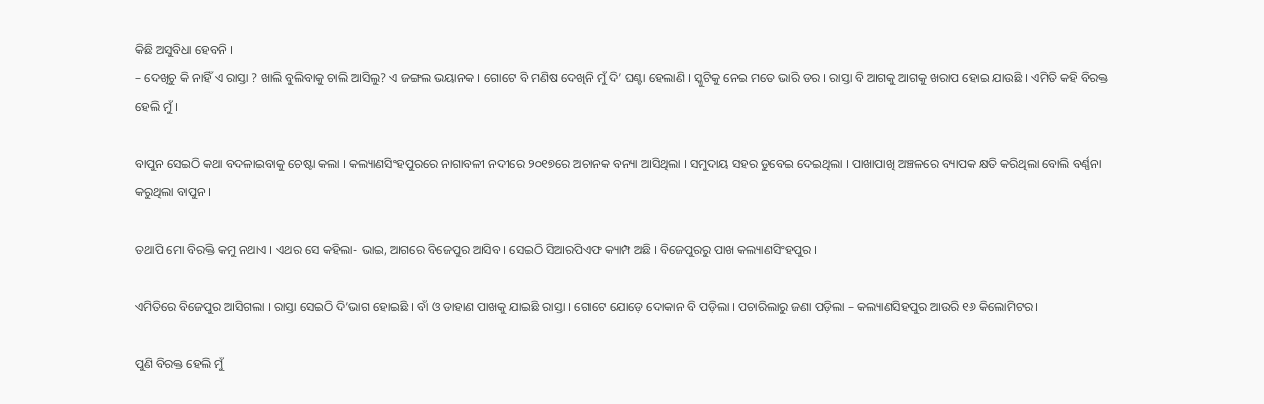କିଛି ଅସୁବିଧା ହେବନି ।
– ଦେଖିଚୁ କି ନାହିଁ ଏ ରାସ୍ତା ? ଖାଲି ବୁଲିବାକୁ ଚାଲି ଆସିଲୁ? ଏ ଜଙ୍ଗଲ ଭୟାନକ । ଗୋଟେ ବି ମଣିଷ ଦେଖିନି ମୁଁ ଦି’ ଘଣ୍ଟା ହେଲାଣି । ସ୍କୁଟିକୁ ନେଇ ମତେ ଭାରି ଡର । ରାସ୍ତା ବି ଆଗକୁ ଆଗକୁ ଖରାପ ହୋଇ ଯାଉଛି । ଏମିତି କହି ବିରକ୍ତ ହେଲି ମୁଁ ।

ବାପୁନ ସେଇଠି କଥା ବଦଳାଇବାକୁ ଚେଷ୍ଟା କଲା । କଲ୍ୟାଣସିଂହପୁରରେ ନାଗାବଳୀ ନଦୀରେ ୨୦୧୭ରେ ଅଚାନକ ବନ୍ୟା ଆସିଥିଲା । ସମୁଦାୟ ସହର ଡୁବେଇ ଦେଇଥିଲା । ପାଖାପାଖି ଅଞ୍ଚଳରେ ବ୍ୟାପକ କ୍ଷତି କରିଥିଲା ବୋଲି ବର୍ଣ୍ଣନା କରୁଥିଲା ବାପୁନ ।

ତଥାପି ମୋ ବିରକ୍ତି କମୁ ନଥାଏ । ଏଥର ସେ କହିଲା- ଭାଇ, ଆଗରେ ବିଜେପୁର ଆସିବ । ସେଇଠି ସିଆରପିଏଫ କ୍ୟାମ୍ପ ଅଛି । ବିଜେପୁରରୁ ପାଖ କଲ୍ୟାଣସିଂହପୁର ।

ଏମିତିରେ ବିଜେପୁର ଆସିଗଲା । ରାସ୍ତା ସେଇଠି ଦି’ଭାଗ ହୋଇଛି । ବାଁ ଓ ଡାହାଣ ପାଖକୁ ଯାଇଛି ରାସ୍ତା । ଗୋଟେ ଯୋଡ଼େ ଦୋକାନ ବି ପଡ଼ିଲା । ପଚାରିଲାରୁ ଜଣା ପଡ଼ିଲା – କଲ୍ୟାଣସିହପୁର ଆଉରି ୧୬ କିଲୋମିଟର।

ପୁଣି ବିରକ୍ତ ହେଲି ମୁଁ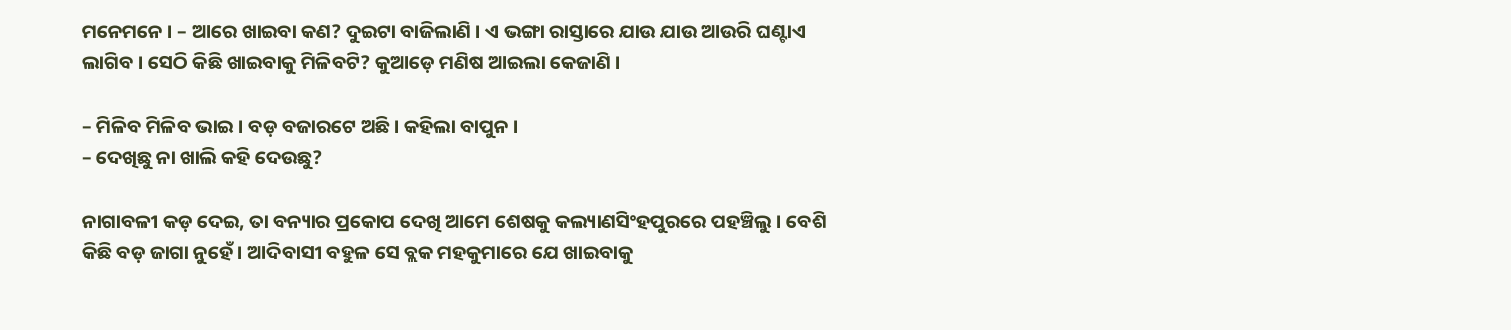ମନେମନେ । – ଆରେ ଖାଇବା କଣ? ଦୁଇଟା ବାଜିଲାଣି । ଏ ଭଙ୍ଗା ରାସ୍ତାରେ ଯାଉ ଯାଉ ଆଉରି ଘଣ୍ଟାଏ ଲାଗିବ । ସେଠି କିଛି ଖାଇବାକୁ ମିଳିବଟି? କୁଆଡ଼େ ମଣିଷ ଆଇଲା କେଜାଣି ।

– ମିଳିବ ମିଳିବ ଭାଇ । ବଡ଼ ବଜାରଟେ ଅଛି । କହିଲା ବାପୁନ ।
– ଦେଖିଛୁ ନା ଖାଲି କହି ଦେଉଛୁ?

ନାଗାବଳୀ କଡ଼ ଦେଇ, ତା ବନ୍ୟାର ପ୍ରକୋପ ଦେଖି ଆମେ ଶେଷକୁ କଲ୍ୟାଣସିଂହପୁରରେ ପହଞ୍ଚିଲୁ । ବେଶି କିଛି ବଡ଼ ଜାଗା ନୁହେଁ । ଆଦିବାସୀ ବହୁଳ ସେ ବ୍ଲକ ମହକୁମାରେ ଯେ ଖାଇବାକୁ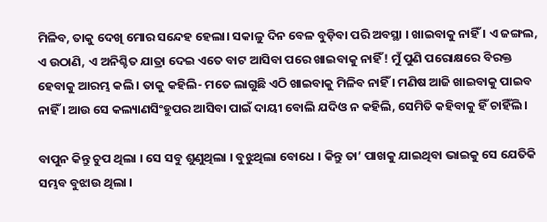ମିଳିବ, ତାକୁ ଦେଖି ମୋର ସନ୍ଦେହ ହେଲା। ସକାଳୁ ଦିନ ବେଳ ବୁଡ଼ିବା ପରି ଅବସ୍ଥା । ଖାଇବାକୁ ନାହିଁ । ଏ ଜଙ୍ଗଲ, ଏ ଉଠାଣି, ଏ ଅନିଶ୍ଚିତ ଯାତ୍ରା ଦେଇ ଏତେ ବାଟ ଆସିବା ପରେ ଖାଇବାକୁ ନାହିଁ! ମୁଁ ପୁଣି ପରୋକ୍ଷରେ ବିରକ୍ତ ହେବାକୁ ଆରମ୍ଭ କଲି । ତାକୁ କହିଲି- ମତେ ଲାଗୁଛି ଏଠି ଖାଇବାକୁ ମିଳିବ ନାହିଁ । ମଣିଷ ଆଜି ଖାଇବାକୁ ପାଇବ ନାହିଁ । ଆଉ ସେ କଲ୍ୟାଣସିଂହୁପର ଆସିବା ପାଇଁ ଦାୟୀ ବୋଲି ଯଦିଓ ନ କହିଲି, ସେମିତି କହିବାକୁ ହିଁ ଚାହିଁଲି ।

ବାପୁନ କିନ୍ତୁ ଚୁପ ଥିଲା । ସେ ସବୁ ଶୁଣୁଥିଲା । ବୁଝୁଥିଲା ବୋଧେ । କିନ୍ତୁ ତା’ ପାଖକୁ ଯାଇଥିବା ଭାଇକୁ ସେ ଯେତିକି ସମ୍ଭବ ବୁଝାଉ ଥିଲା ।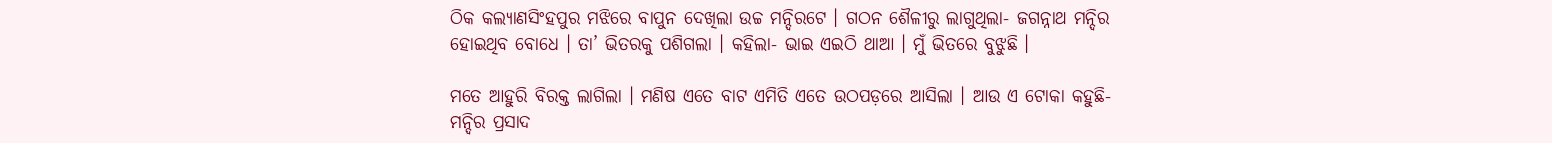ଠିକ କଲ୍ୟାଣସିଂହପୁର ମଝିରେ ବାପୁନ ଦେଖିଲା ଉଚ୍ଚ ମନ୍ଦିରଟେ । ଗଠନ ଶୈଳୀରୁ ଲାଗୁଥିଲା- ଜଗନ୍ନାଥ ମନ୍ଦିର ହୋଇଥିବ ବୋଧେ । ତା’ ଭିତରକୁ ପଶିଗଲା । କହିଲା- ଭାଇ ଏଇଠି ଥାଆ । ମୁଁ ଭିତରେ ବୁଝୁଛି ।

ମତେ ଆହୁରି ବିରକ୍ତ ଲାଗିଲା । ମଣିଷ ଏତେ ବାଟ ଏମିତି ଏତେ ଉଠପଡ଼ରେ ଆସିଲା । ଆଉ ଏ ଟୋକା କହୁଛି- ମନ୍ଦିର ପ୍ରସାଦ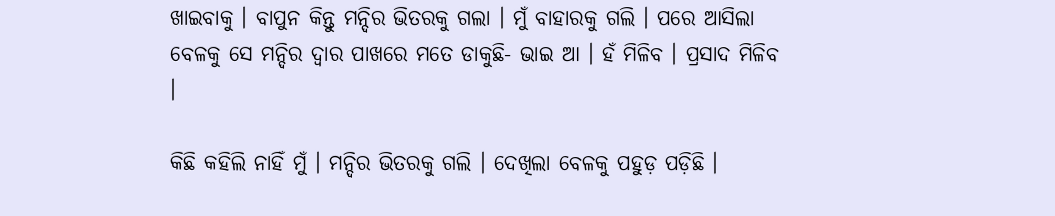ଖାଇବାକୁ । ବାପୁନ କିନ୍ତୁ ମନ୍ଦିର ଭିତରକୁ ଗଲା । ମୁଁ ବାହାରକୁ ଗଲି । ପରେ ଆସିଲା ବେଳକୁ ସେ ମନ୍ଦିର ଦ୍ୱାର ପାଖରେ ମତେ ଡାକୁଛି- ଭାଇ ଆ । ହଁ ମିଳିବ । ପ୍ରସାଦ ମିଳିବ ।

କିଛି କହିଲି ନାହିଁ ମୁଁ । ମନ୍ଦିର ଭିତରକୁ ଗଲି । ଦେଖିଲା ବେଳକୁ ପହୁଡ଼ ପଡ଼ିଛି ।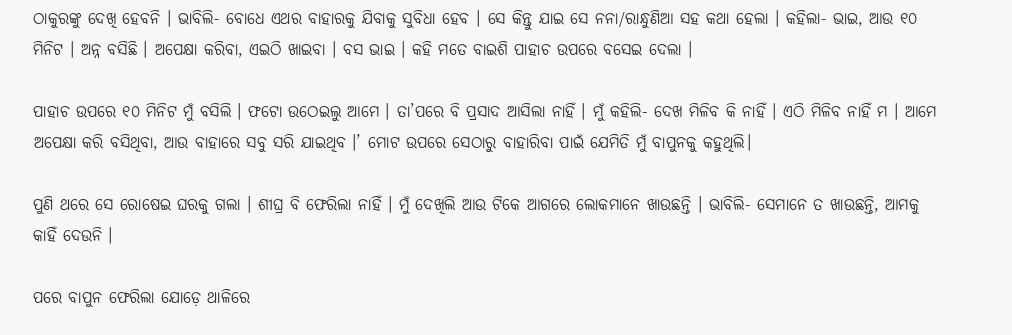ଠାକୁରଙ୍କୁ ଦେଖି ହେବନି । ଭାବିଲି- ବୋଧେ ଏଥର ବାହାରକୁ ଯିବାକୁ ସୁବିଧା ହେବ । ସେ କିନ୍ତୁ ଯାଇ ସେ ନନା/ରାନ୍ଧୁଣିଆ ସହ କଥା ହେଲା । କହିଲା- ଭାଇ, ଆଉ ୧୦ ମିନିଟ । ଅନ୍ନ ବସିଛି । ଅପେକ୍ଷା କରିବା, ଏଇଠି ଖାଇବା । ବସ ଭାଇ । କହି ମତେ ବାଇଶି ପାହାଚ ଉପରେ ବସେଇ ଦେଲା ।

ପାହାଚ ଉପରେ ୧୦ ମିନିଟ ମୁଁ ବସିଲି । ଫଟୋ ଉଠେଇଲୁ ଆମେ । ତା’ପରେ ବି ପ୍ରସାଦ ଆସିଲା ନାହିଁ । ମୁଁ କହିଲି- ଦେଖ ମିଳିବ କି ନାହିଁ । ଏଠି ମିଳିବ ନାହିଁ ମ । ଆମେ ଅପେକ୍ଷା କରି ବସିଥିବା, ଆଉ ବାହାରେ ସବୁ ସରି ଯାଇଥିବ ।’ ମୋଟ ଉପରେ ସେଠାରୁ ବାହାରିବା ପାଇଁ ଯେମିତି ମୁଁ ବାପୁନକୁ କହୁଥିଲି।

ପୁଣି ଥରେ ସେ ରୋଷେଇ ଘରକୁ ଗଲା । ଶୀଘ୍ର ବି ଫେରିଲା ନାହିଁ । ମୁଁ ଦେଖିଲି ଆଉ ଟିକେ ଆଗରେ ଲୋକମାନେ ଖାଉଛନ୍ତି । ଭାବିଲି- ସେମାନେ ତ ଖାଉଛନ୍ତି, ଆମକୁ କାହିଁ ଦେଉନି ।

ପରେ ବାପୁନ ଫେରିଲା ଯୋଡ଼େ ଥାଳିରେ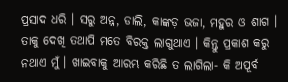ପ୍ରସାଦ ଧରି । ସରୁ ଅନ୍ନ, ଡାଲି, କାଙ୍କଡ଼ ଭଜା, ମହୁର ଓ ଶାଗ । ତାକୁ ଦେଖି ତଥାପି ମତେ ବିରକ୍ତ ଲାଗୁଥାଏ । କିନ୍ତୁ ପ୍ରକାଶ କରୁ ନଥାଏ ମୁଁ । ଖାଇବାକୁ ଆରମ୍ଭ କରିଛି ତ ଲାଗିଲା- କି ଅପୂର୍ବ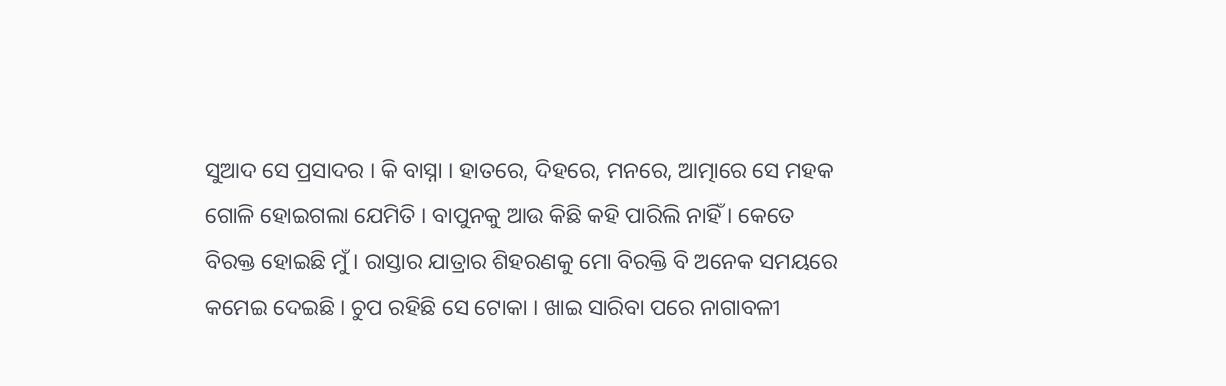ସୁଆଦ ସେ ପ୍ରସାଦର । କି ବାସ୍ନା । ହାତରେ, ଦିହରେ, ମନରେ, ଆତ୍ମାରେ ସେ ମହକ ଗୋଳି ହୋଇଗଲା ଯେମିତି । ବାପୁନକୁ ଆଉ କିଛି କହି ପାରିଲି ନାହିଁ । କେତେ ବିରକ୍ତ ହୋଇଛି ମୁଁ । ରାସ୍ତାର ଯାତ୍ରାର ଶିହରଣକୁ ମୋ ବିରକ୍ତି ବି ଅନେକ ସମୟରେ କମେଇ ଦେଇଛି । ଚୁପ ରହିଛି ସେ ଟୋକା । ଖାଇ ସାରିବା ପରେ ନାଗାବଳୀ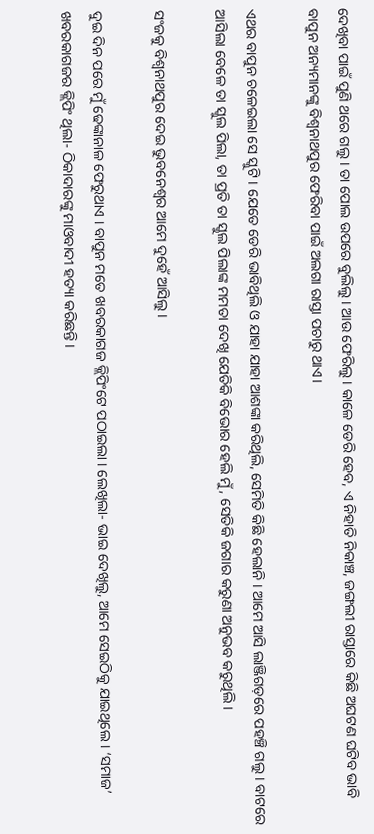ଦେଖିବା ପାଇଁ ପୁଣି ଥରେ ଗଲୁ । ତା ପୋଲ ଉପରେ ବୁଲିଲୁ । ଆଉ ଫେରିଲୁ । କାଳେ ଡେରି ହେବ, ଏ ନିହାତି ନିକାଞ୍ଚ, ଜଙ୍ଗଲୀ ରାସ୍ତାରେ କିଛି ଅଘଟଣ ଘଟିବ ଭାବି ବାପୁନ ଅନ୍ୟମାନଙ୍କୁ ବିଶ୍ୱନାଥପୁର ଫେରିବା ପାଇଁ ଅଲଗା ରାସ୍ତା ପଚାରୁ ଥାଏ।

ଏଥର ବାପୁନ ଚଳେଇଲା ସେ ସ୍କୁଟି । ଯେତେ ଡେରି ଭାବିଥିଲି ଓ ଯାହା ଯାହା ଆଶଙ୍କା କରିଥିଲି, ସେମିତି କିଛି ହେଲାନି । ଆମେ ଆସି ଲାଞ୍ଜିଗଡ଼ରେ ପହଞ୍ଚି ଗଲୁ । ବାଟରେ ଆସିଲା ବେଳେ ତା ସ୍କୁଲ ପିଲା, ତା ପ୍ରତି ତା ସ୍କୁଲ ପିଲାଙ୍କ ମମତା ଦେଖି ଯେତିକି ବିଭୋର ହେଲି ମୁଁ, ସେତିକି ଜଗାର କରୁଣା ଅନୁଭବ କରୁଥିଲି।

ସଂଜକୁ ବିଶ୍ୱନାଥପୁର ଦେଇ ଭୁବନେଶ୍ୱର ଆମେ ଦୁହେଁ ଆସିଲୁ।

ଦୁଇ ଦିନ ପରେ ମୁଁ ଢେଙ୍କାନାଳ ଫେରୁଥାଏ । ବାପୁନ ମତେ ଖବରକାଗଜ କ୍ଲିପିଂଟେ ପଠାଇଲା । ଲେଖିଲା- ଭାଇ ଦେଖିଲୁ, ଆମେ ସେଇଠିକୁ ଯାଇଥିଲେ । ‘ସମାଜ’ ଖବରକାଗଜର କ୍ଲିପିଂ ଥିଲା- ଠିକାଦାରଙ୍କୁ ମାଓବାଦୀ ହତ୍ୟା କରିଛନ୍ତି ।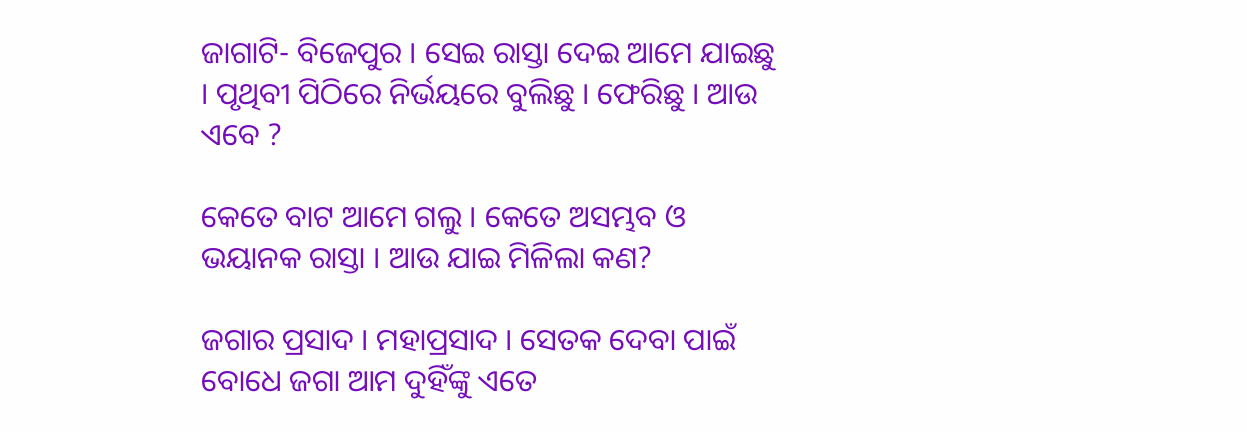ଜାଗାଟି- ବିଜେପୁର । ସେଇ ରାସ୍ତା ଦେଇ ଆମେ ଯାଇଛୁ । ପୃଥିବୀ ପିଠିରେ ନିର୍ଭୟରେ ବୁଲିଛୁ । ଫେରିଛୁ । ଆଉ ଏବେ ?

କେତେ ବାଟ ଆମେ ଗଲୁ । କେତେ ଅସମ୍ଭବ ଓ ଭୟାନକ ରାସ୍ତା । ଆଉ ଯାଇ ମିଳିଲା କଣ?

ଜଗାର ପ୍ରସାଦ । ମହାପ୍ରସାଦ । ସେତକ ଦେବା ପାଇଁ ବୋଧେ ଜଗା ଆମ ଦୁହିଁଙ୍କୁ ଏତେ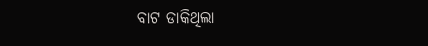ବାଟ ଡାକିଥିଲା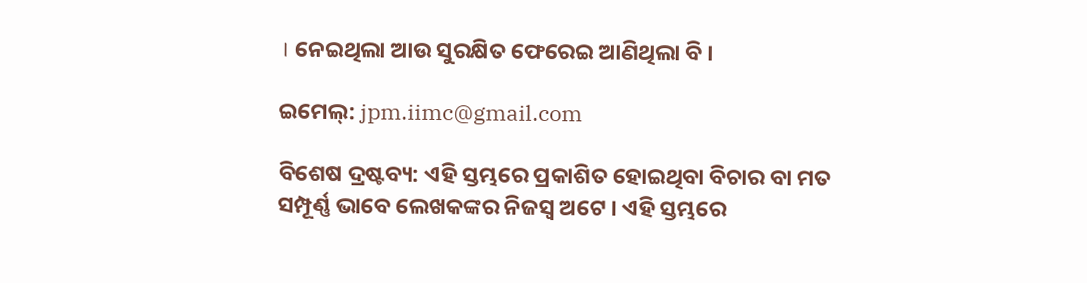। ନେଇଥିଲା ଆଉ ସୁରକ୍ଷିତ ଫେରେଇ ଆଣିଥିଲା ବି ।

ଇମେଲ୍‌: jpm.iimc@gmail.com

ବିଶେଷ ଦ୍ରଷ୍ଟବ୍ୟ: ଏହି ସ୍ତମ୍ଭରେ ପ୍ରକାଶିତ ହୋଇଥିବା ବିଚାର ବା ମତ ସମ୍ପୂର୍ଣ୍ଣ ଭାବେ ଲେଖକଙ୍କର ନିଜସ୍ୱ ଅଟେ । ଏହି ସ୍ତମ୍ଭରେ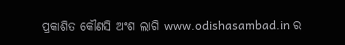ପ୍ରକାଶିତ କୌଣସି ଅଂଶ ଲାଗି www.odishasambad.in ର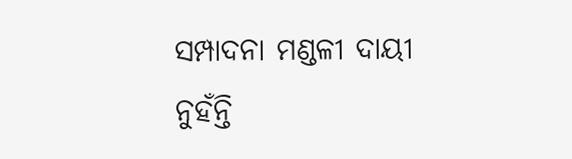ସମ୍ପାଦନା ମଣ୍ଡଳୀ ଦାୟୀ ନୁହଁନ୍ତି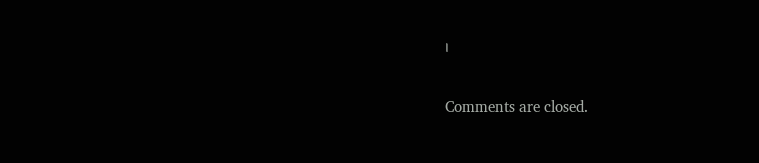।

Comments are closed.